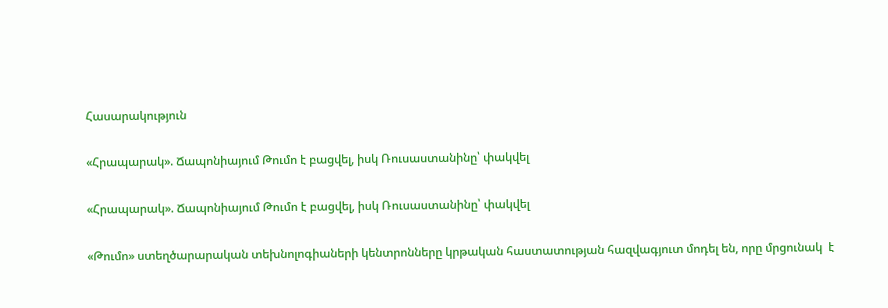Հասարակություն

«Հրապարակ». Ճապոնիայում Թումո է բացվել, իսկ Ռուսաստանինը՝ փակվել

«Հրապարակ». Ճապոնիայում Թումո է բացվել, իսկ Ռուսաստանինը՝ փակվել

«Թումո» ստեղծարարական տեխնոլոգիաների կենտրոնները կրթական հաստատության հազվագյուտ մոդել են, որը մրցունակ  է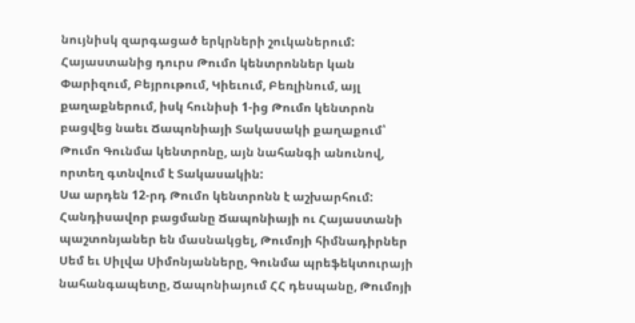նույնիսկ զարգացած երկրների շուկաներում: Հայաստանից դուրս Թումո կենտրոններ կան  Փարիզում, Բեյրութում, Կիեւում, Բեռլինում, այլ քաղաքներում, իսկ հունիսի 1-ից Թումո կենտրոն բացվեց նաեւ Ճապոնիայի Տակասակի քաղաքում՝ Թումո Գունմա կենտրոնը, այն նահանգի անունով, որտեղ գտնվում է Տակասակին:
Սա արդեն 12-րդ Թումո կենտրոնն է աշխարհում: Հանդիսավոր բացմանը Ճապոնիայի ու Հայաստանի պաշտոնյաներ են մասնակցել, Թումոյի հիմնադիրներ Սեմ եւ Սիլվա Սիմոնյանները, Գունմա պրեֆեկտուրայի նահանգապետը, Ճապոնիայում ՀՀ դեսպանը, Թումոյի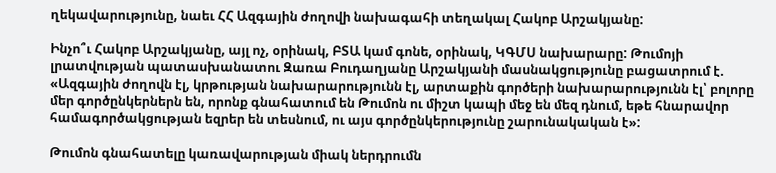ղեկավարությունը, նաեւ ՀՀ Ազգային ժողովի նախագահի տեղակալ Հակոբ Արշակյանը:

Ինչո՞ւ Հակոբ Արշակյանը, այլ ոչ, օրինակ, ԲՏԱ կամ գոնե, օրինակ, ԿԳՄՍ նախարարը: Թումոյի լրատվության պատասխանատու Զառա Բուդաղյանը Արշակյանի մասնակցությունը բացատրում է. «Ազգային ժողովն էլ, կրթության նախարարությունն էլ, արտաքին գործերի նախարարությունն էլ՝ բոլորը մեր գործընկերներն են, որոնք գնահատում են Թումոն ու միշտ կապի մեջ են մեզ դնում, եթե հնարավոր համագործակցության եզրեր են տեսնում, ու այս գործընկերությունը շարունակական է»:

Թումոն գնահատելը կառավարության միակ ներդրումն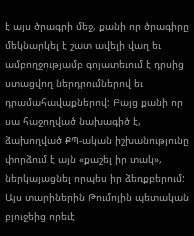է այս ծրագրի մեջ, քանի որ ծրագիրը մեկնարկել է շատ ավելի վաղ եւ ամբողջությամբ գոյատեւում է դրսից ստացվող ներդրումներով եւ դրամահավաքներով: Բայց քանի որ սա հաջողված նախագիծ է, ձախողված ՔՊ-ական իշխանությունը փորձում է այն «քաշել իր տակ», ներկայացնել որպես իր ձեռքբերում: Այս տարիներին Թումոյին պետական բյուջեից որեւէ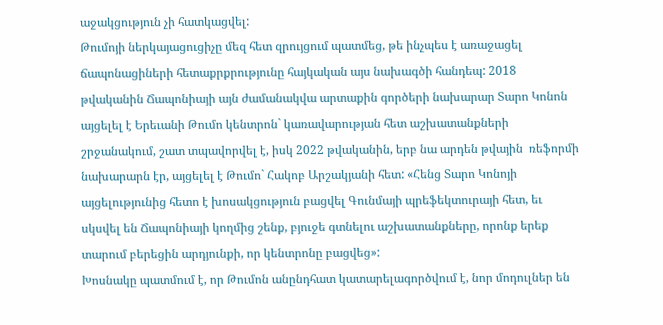աջակցություն չի հատկացվել:
Թումոյի ներկայացուցիչը մեզ հետ զրույցում պատմեց, թե ինչպես է առաջացել ճապոնացիների հետաքրքրությունը հայկական այս նախագծի հանդեպ: 2018 թվականին Ճապոնիայի այն ժամանակվա արտաքին գործերի նախարար Տարո Կոնոն այցելել է Երեւանի Թումո կենտրոն` կառավարության հետ աշխատանքների շրջանակում, շատ տպավորվել է, իսկ 2022 թվականին, երբ նա արդեն թվային  ռեֆորմի նախարարն էր, այցելել է Թումո` Հակոբ Արշակյանի հետ: «Հենց Տարո Կոնոյի այցելությունից հետո է խոսակցություն բացվել Գունմայի պրեֆեկտուրայի հետ, եւ սկսվել են Ճապոնիայի կողմից շենք, բյուջե գտնելու աշխատանքները, որոնք երեք տարում բերեցին արդյունքի, որ կենտրոնը բացվեց»:
Խոսնակը պատմում է, որ Թումոն անընդհատ կատարելագործվում է, նոր մոդուլներ են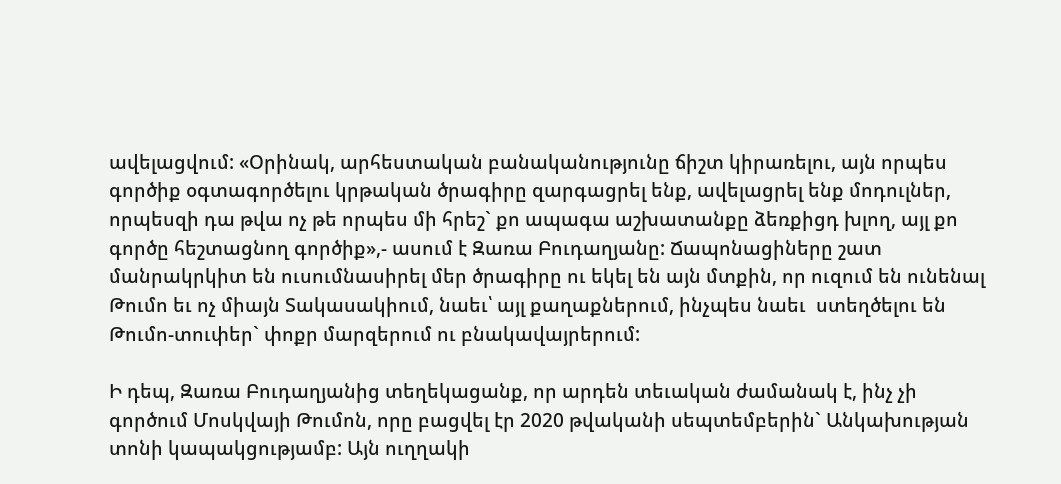ավելացվում: «Օրինակ, արհեստական բանականությունը ճիշտ կիրառելու, այն որպես գործիք օգտագործելու կրթական ծրագիրը զարգացրել ենք, ավելացրել ենք մոդուլներ, որպեսզի դա թվա ոչ թե որպես մի հրեշ` քո ապագա աշխատանքը ձեռքիցդ խլող, այլ քո գործը հեշտացնող գործիք»,- ասում է Զառա Բուդաղյանը: Ճապոնացիները շատ մանրակրկիտ են ուսումնասիրել մեր ծրագիրը ու եկել են այն մտքին, որ ուզում են ունենալ Թումո եւ ոչ միայն Տակասակիում, նաեւ՝ այլ քաղաքներում, ինչպես նաեւ  ստեղծելու են Թումո-տուփեր` փոքր մարզերում ու բնակավայրերում:

Ի դեպ, Զառա Բուդաղյանից տեղեկացանք, որ արդեն տեւական ժամանակ է, ինչ չի գործում Մոսկվայի Թումոն, որը բացվել էր 2020 թվականի սեպտեմբերին` Անկախության տոնի կապակցությամբ: Այն ուղղակի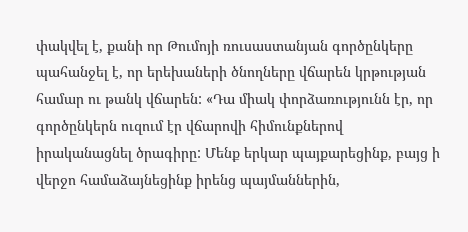փակվել է, քանի որ Թումոյի ռուսաստանյան գործընկերը պահանջել է, որ երեխաների ծնողները վճարեն կրթության համար ու թանկ վճարեն: «Դա միակ փորձառությունն էր, որ գործընկերն ուզում էր վճարովի հիմունքներով իրականացնել ծրագիրը: Մենք երկար պայքարեցինք, բայց ի վերջո համաձայնեցինք իրենց պայմաններին,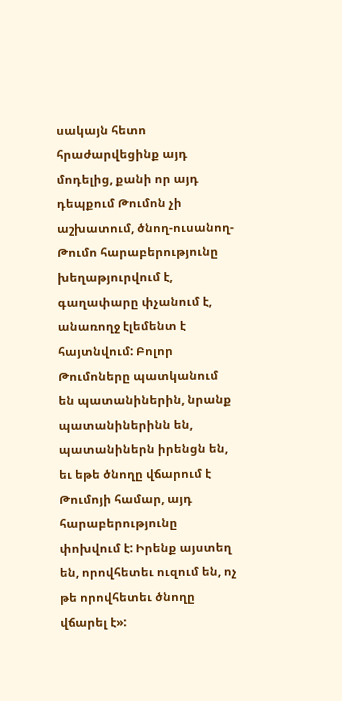սակայն հետո հրաժարվեցինք այդ մոդելից, քանի որ այդ դեպքում Թումոն չի աշխատում, ծնող-ուսանող-Թումո հարաբերությունը խեղաթյուրվում է, գաղափարը փչանում է, անառողջ էլեմենտ է հայտնվում: Բոլոր Թումոները պատկանում են պատանիներին, նրանք պատանիներինն են, պատանիներն իրենցն են, եւ եթե ծնողը վճարում է Թումոյի համար, այդ հարաբերությունը փոխվում է: Իրենք այստեղ են, որովհետեւ ուզում են, ոչ թե որովհետեւ ծնողը վճարել է»: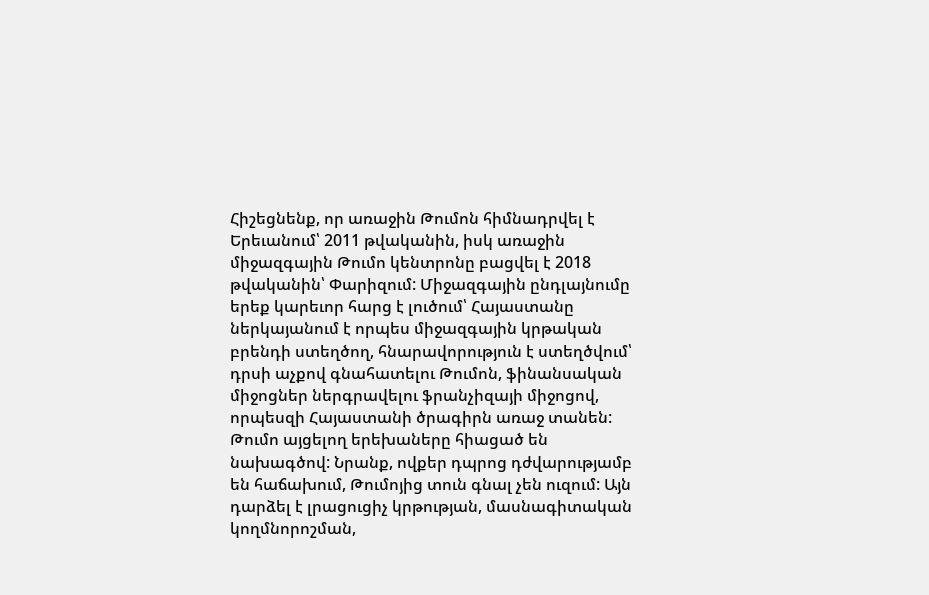Հիշեցնենք, որ առաջին Թումոն հիմնադրվել է Երեւանում՝ 2011 թվականին, իսկ առաջին միջազգային Թումո կենտրոնը բացվել է 2018 թվականին՝ Փարիզում: Միջազգային ընդլայնումը երեք կարեւոր հարց է լուծում՝ Հայաստանը ներկայանում է որպես միջազգային կրթական բրենդի ստեղծող, հնարավորություն է ստեղծվում՝ դրսի աչքով գնահատելու Թումոն, ֆինանսական միջոցներ ներգրավելու ֆրանչիզայի միջոցով, որպեսզի Հայաստանի ծրագիրն առաջ տանեն: Թումո այցելող երեխաները հիացած են նախագծով: Նրանք, ովքեր դպրոց դժվարությամբ են հաճախում, Թումոյից տուն գնալ չեն ուզում: Այն դարձել է լրացուցիչ կրթության, մասնագիտական կողմնորոշման,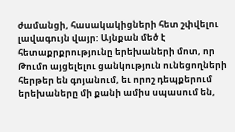ժամանցի, հասակակիցների հետ շփվելու լավագույն վայր: Այնքան մեծ է հետաքրքրությունը երեխաների մոտ, որ Թումո այցելելու ցանկություն ունեցողների հերթեր են գոյանում, եւ որոշ դեպքերում երեխաները մի քանի ամիս սպասում են,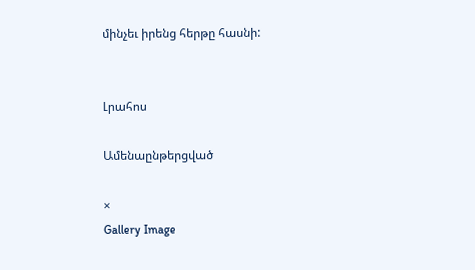մինչեւ իրենց հերթը հասնի:


Լրահոս

Ամենաընթերցված

×
Gallery Image